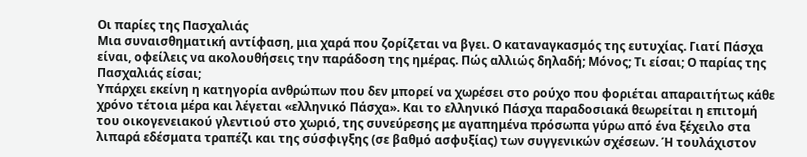Οι παρίες της Πασχαλιάς
Μια συναισθηματική αντίφαση, μια χαρά που ζορίζεται να βγει. Ο καταναγκασμός της ευτυχίας. Γιατί Πάσχα είναι, οφείλεις να ακολουθήσεις την παράδοση της ημέρας. Πώς αλλιώς δηλαδή; Μόνος; Τι είσαι; Ο παρίας της Πασχαλιάς είσαι;
Υπάρχει εκείνη η κατηγορία ανθρώπων που δεν μπορεί να χωρέσει στο ρούχο που φοριέται απαραιτήτως κάθε χρόνο τέτοια μέρα και λέγεται «ελληνικό Πάσχα». Και το ελληνικό Πάσχα παραδοσιακά θεωρείται η επιτομή του οικογενειακού γλεντιού στο χωριό, της συνεύρεσης με αγαπημένα πρόσωπα γύρω από ένα ξέχειλο στα λιπαρά εδέσματα τραπέζι και της σύσφιγξης (σε βαθμό ασφυξίας) των συγγενικών σχέσεων. Ή τουλάχιστον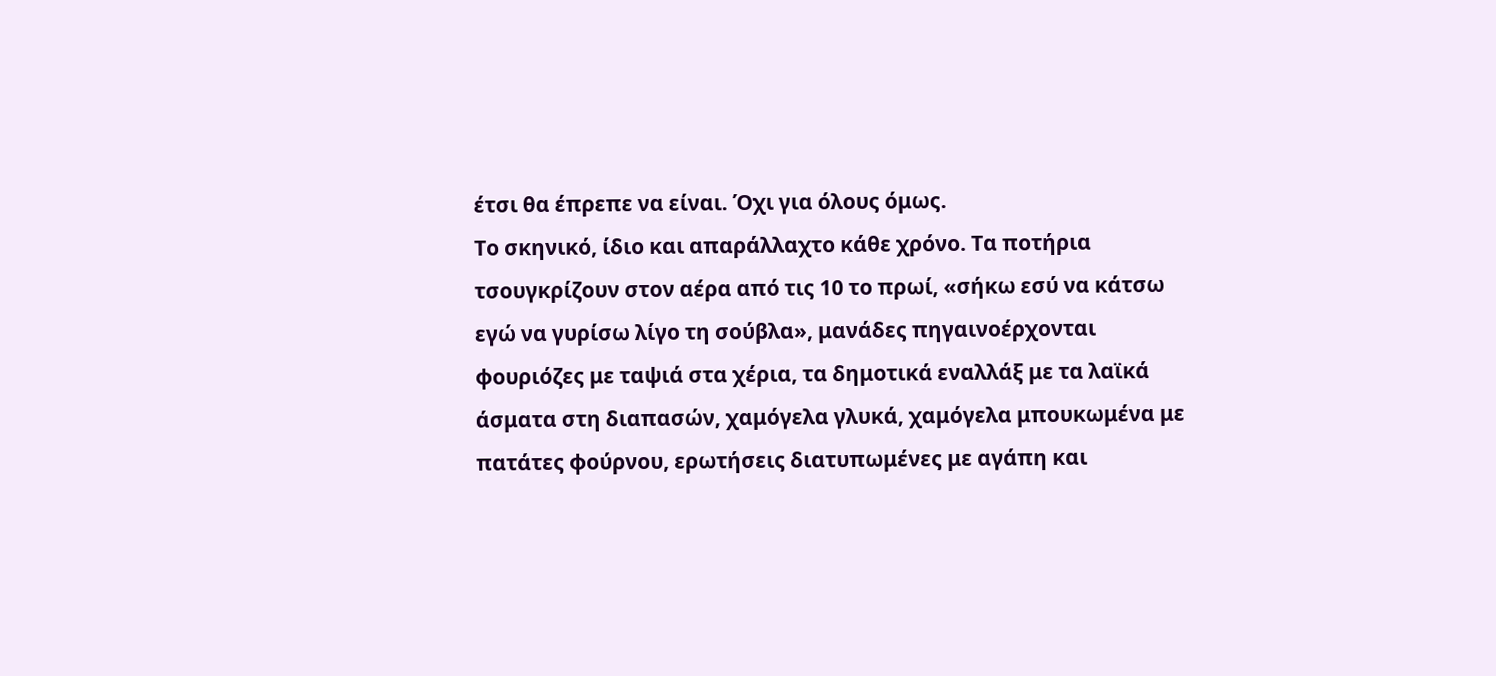έτσι θα έπρεπε να είναι. Όχι για όλους όμως.
Το σκηνικό, ίδιο και απαράλλαχτο κάθε χρόνο. Τα ποτήρια τσουγκρίζουν στον αέρα από τις 10 το πρωί, «σήκω εσύ να κάτσω εγώ να γυρίσω λίγο τη σούβλα», μανάδες πηγαινοέρχονται φουριόζες με ταψιά στα χέρια, τα δημοτικά εναλλάξ με τα λαϊκά άσματα στη διαπασών, χαμόγελα γλυκά, χαμόγελα μπουκωμένα με πατάτες φούρνου, ερωτήσεις διατυπωμένες με αγάπη και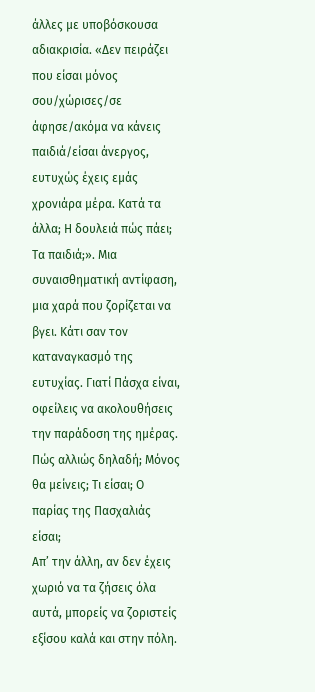άλλες με υποβόσκουσα αδιακρισία. «Δεν πειράζει που είσαι μόνος σου/χώρισες/σε άφησε/ακόμα να κάνεις παιδιά/είσαι άνεργος, ευτυχώς έχεις εμάς χρονιάρα μέρα. Κατά τα άλλα; Η δουλειά πώς πάει; Τα παιδιά;». Μια συναισθηματική αντίφαση, μια χαρά που ζορίζεται να βγει. Κάτι σαν τον καταναγκασμό της ευτυχίας. Γιατί Πάσχα είναι, οφείλεις να ακολουθήσεις την παράδοση της ημέρας. Πώς αλλιώς δηλαδή; Μόνος θα μείνεις; Τι είσαι; Ο παρίας της Πασχαλιάς είσαι;
Απ’ την άλλη, αν δεν έχεις χωριό να τα ζήσεις όλα αυτά, μπορείς να ζοριστείς εξίσου καλά και στην πόλη.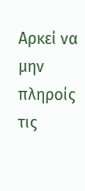Αρκεί να μην πληροίς τις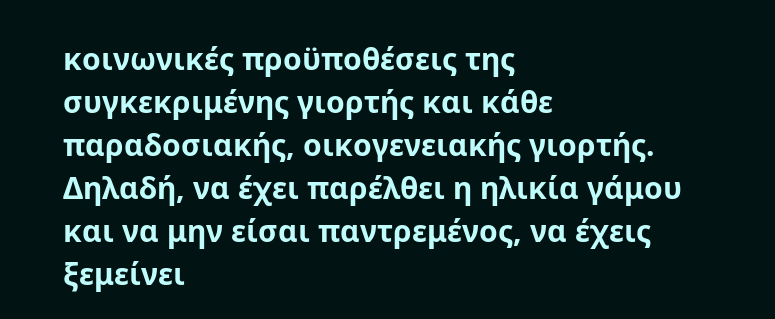κοινωνικές προϋποθέσεις της συγκεκριμένης γιορτής και κάθε παραδοσιακής, οικογενειακής γιορτής. Δηλαδή, να έχει παρέλθει η ηλικία γάμου και να μην είσαι παντρεμένος, να έχεις ξεμείνει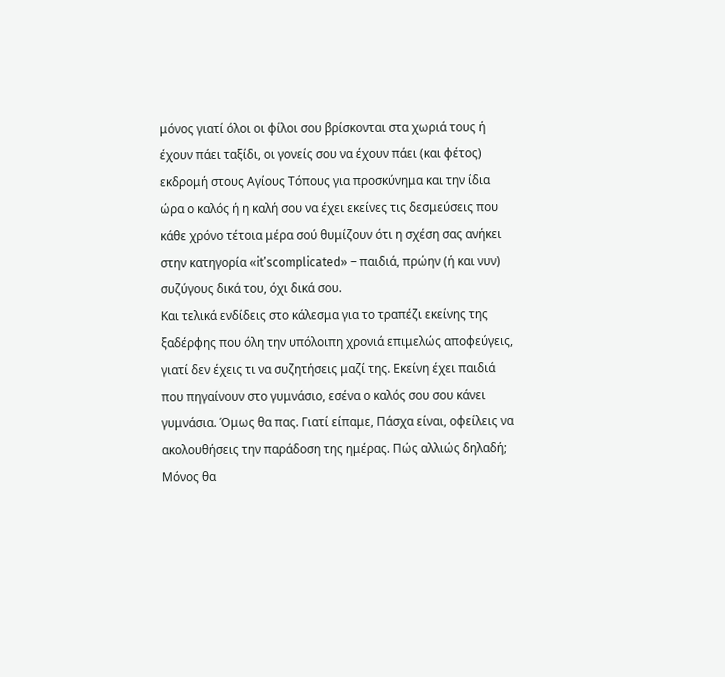μόνος γιατί όλοι οι φίλοι σου βρίσκονται στα χωριά τους ή έχουν πάει ταξίδι, οι γονείς σου να έχουν πάει (και φέτος) εκδρομή στους Αγίους Τόπους για προσκύνημα και την ίδια ώρα ο καλός ή η καλή σου να έχει εκείνες τις δεσμεύσεις που κάθε χρόνο τέτοια μέρα σού θυμίζουν ότι η σχέση σας ανήκει στην κατηγορία «it’scomplicated» – παιδιά, πρώην (ή και νυν) συζύγους δικά του, όχι δικά σου.
Και τελικά ενδίδεις στο κάλεσμα για το τραπέζι εκείνης της ξαδέρφης που όλη την υπόλοιπη χρονιά επιμελώς αποφεύγεις, γιατί δεν έχεις τι να συζητήσεις μαζί της. Εκείνη έχει παιδιά που πηγαίνουν στο γυμνάσιο, εσένα ο καλός σου σου κάνει γυμνάσια. Όμως θα πας. Γιατί είπαμε, Πάσχα είναι, οφείλεις να ακολουθήσεις την παράδοση της ημέρας. Πώς αλλιώς δηλαδή; Μόνος θα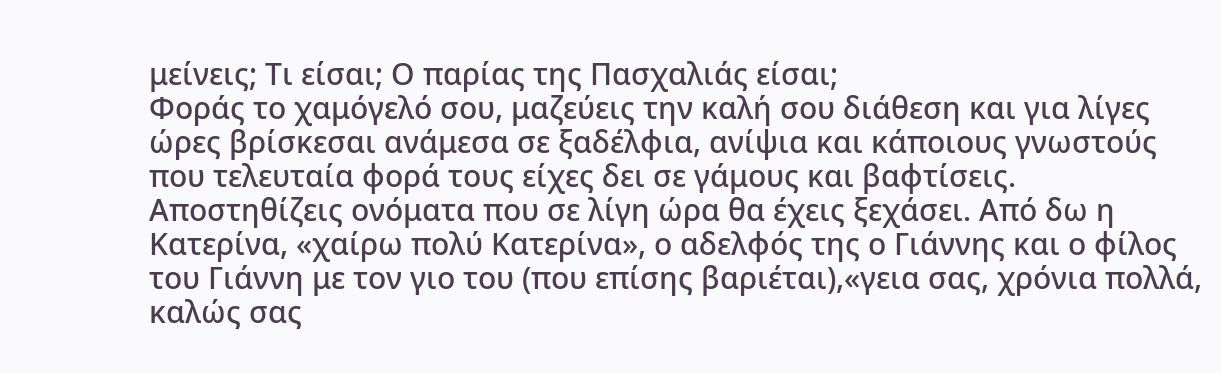μείνεις; Τι είσαι; Ο παρίας της Πασχαλιάς είσαι;
Φοράς το χαμόγελό σου, μαζεύεις την καλή σου διάθεση και για λίγες ώρες βρίσκεσαι ανάμεσα σε ξαδέλφια, ανίψια και κάποιους γνωστούς που τελευταία φορά τους είχες δει σε γάμους και βαφτίσεις. Αποστηθίζεις ονόματα που σε λίγη ώρα θα έχεις ξεχάσει. Από δω η Κατερίνα, «χαίρω πολύ Κατερίνα», ο αδελφός της ο Γιάννης και ο φίλος του Γιάννη με τον γιο του (που επίσης βαριέται),«γεια σας, χρόνια πολλά, καλώς σας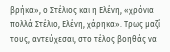βρήκα», ο Στέλιος και η Ελένη, «χρόνια πολλά Στέλιο, Ελένη, χάρηκα». Τρως μαζί τους, αντεύχεσαι, στο τέλος βοηθάς να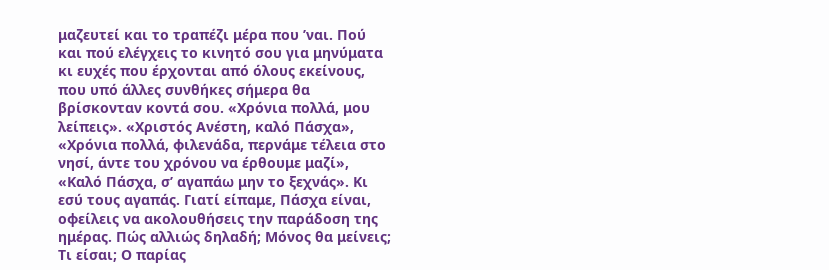μαζευτεί και το τραπέζι μέρα που ’ναι. Πού και πού ελέγχεις το κινητό σου για μηνύματα κι ευχές που έρχονται από όλους εκείνους, που υπό άλλες συνθήκες σήμερα θα βρίσκονταν κοντά σου. «Χρόνια πολλά, μου λείπεις». «Χριστός Ανέστη, καλό Πάσχα», «Χρόνια πολλά, φιλενάδα, περνάμε τέλεια στο νησί, άντε του χρόνου να έρθουμε μαζί», «Καλό Πάσχα, σ’ αγαπάω μην το ξεχνάς». Κι εσύ τους αγαπάς. Γιατί είπαμε, Πάσχα είναι, οφείλεις να ακολουθήσεις την παράδοση της ημέρας. Πώς αλλιώς δηλαδή; Μόνος θα μείνεις; Τι είσαι; Ο παρίας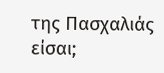της Πασχαλιάς είσαι;